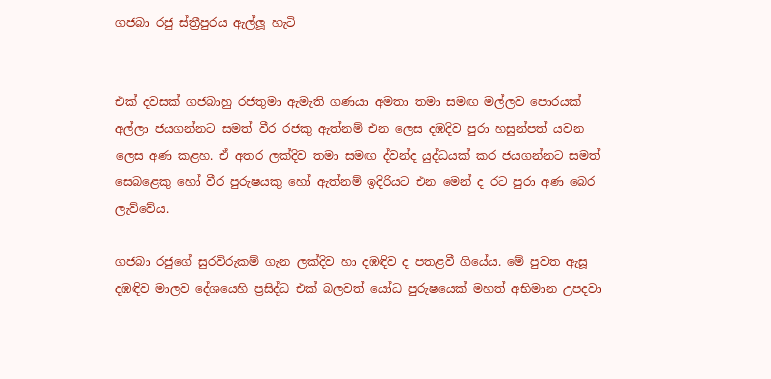ගජබා රජු ස්‌ත්‍රීපුරය ඇල්ලූ හැටි


එක්‌ දවසක්‌ ගජබාහු රජතුමා ඇමැති ගණයා අමතා තමා සමඟ මල්ලව පොරයක්‌ අල්ලා ජයගන්නට සමත් වීර රජකු ඇත්නම් එන ලෙස දඹදිව පුරා හසුන්පත් යවන ලෙස අණ කළහ. ඒ අතර ලක්‌දිව තමා සමඟ ද්වන්ද යුද්ධයක්‌ කර ජයගන්නට සමත් සෙබළෙකු හෝ වීර පුරුෂයකු හෝ ඇත්නම් ඉදිරියට එන මෙන් ද රට පුරා අණ බෙර ලැව්වේය.

ගජබා රජුගේ සුරවිරුකම් ගැන ලක්‌දිව හා දඹඳිව ද පතළවී ගියේය. මේ පුවත ඇසූ දඹඳිව මාලව දේශයෙහි ප්‍රසිද්ධ එක්‌ බලවත් යෝධ පුරුෂයෙක්‌ මහත් අභිමාන උපදවා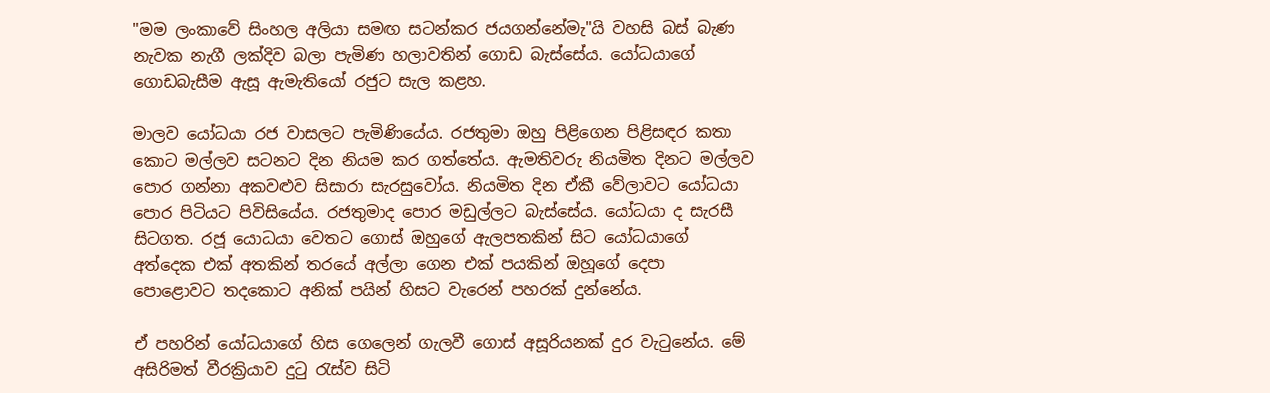"මම ලංකාවේ සිංහල අලියා සමඟ සටන්කර ජයගන්නේමැ"යි වහසි බස්‌ බැණ නැවක නැගී ලක්‌දිව බලා පැමිණ හලාවතින් ගොඩ බැස්‌සේය. යෝධයාගේ
ගොඩබැසීම ඇසූ ඇමැතියෝ රජුට සැල කළහ.

මාලව යෝධයා රජ වාසලට පැමිණියේය. රජතුමා ඔහු පිළිගෙන පිළිසඳර කතා කොට මල්ලව සටනට දින නියම කර ගත්තේය. ඇමතිවරු නියමිත දිනට මල්ලව පොර ගන්නා අකවළුව සිසාරා සැරසුවෝය. නියමිත දින ඒකී වේලාවට යෝධයා පොර පිටියට පිවිසියේය. රජතුමාද පොර මඩුල්ලට බැස්‌සේය. යෝධයා ද සැරසී සිටගත. රජූ යොධයා වෙතට ගොස්‌ ඔහුගේ ඇලපතකින් සිට යෝධයාගේ අත්දෙක එක්‌ අතකින් තරයේ අල්ලා ගෙන එක්‌ පයකින් ඔහූගේ දෙපා පොළොවට තදකොට අනික්‌ පයින් හිසට වැරෙන් පහරක්‌ දුන්නේය.

ඒ පහරින් යෝධයාගේ හිස ගෙලෙන් ගැලවී ගොස්‌ අසූරියනක්‌ දුර වැටුනේය. මේ අසිරිමත් වීරක්‍රියාව දුටු රැස්‌ව සිටි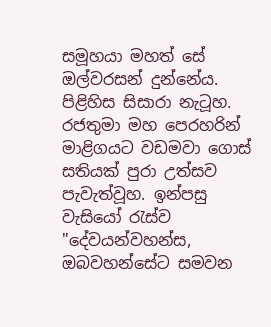සමූහයා මහත් සේ ඔල්වරසන් දුන්නේය. පිළිහිස සිසාරා නැටූහ. රජතුමා මහ පෙරහරින් මාළිගයට වඩමවා ගොස්‌ සතියක්‌ පුරා උත්සව පැවැත්වූහ. ඉන්පසු වැසියෝ රැස්‌ව "දේවයන්වහන්ස, ඔබවහන්සේට සමවන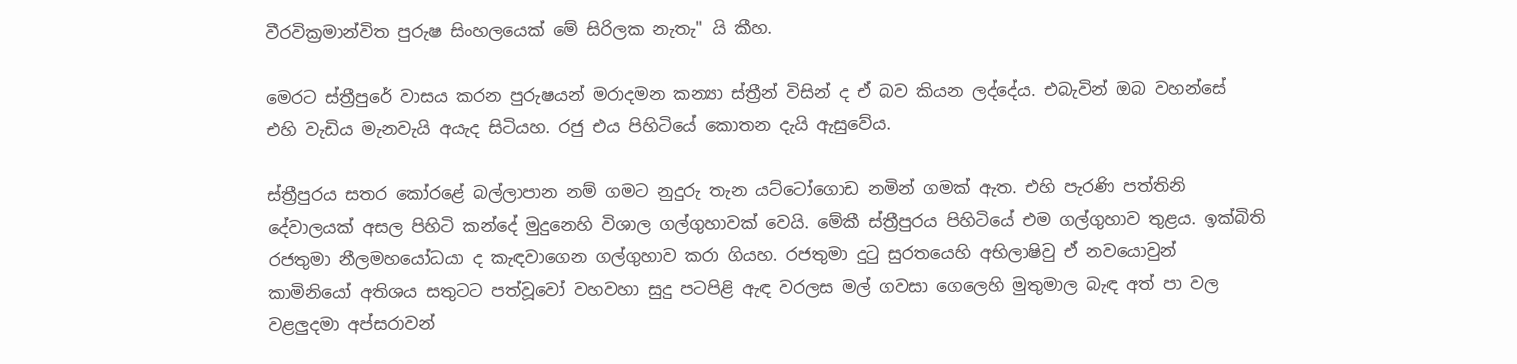වීරවික්‍රමාන්විත පුරුෂ සිංහලයෙක්‌ මේ සිරිලක නැතැ" යි කීහ.

මෙරට ස්‌ත්‍රීපුරේ වාසය කරන පුරුෂයන් මරාදමන කන්‍යා ස්‌ත්‍රීන් විසින් ද ඒ බව කියන ලද්දේය. එබැවින් ඔබ වහන්සේ එහි වැඩිය මැනවැයි අයැද සිටියහ. රජු එය පිහිටියේ කොතන දැයි ඇසුවේය.

ස්‌ත්‍රීපුරය සතර කෝරළේ බල්ලාපාන නම් ගමට නුදුරු තැන යට්‌ටෝගොඩ නමින් ගමක්‌ ඇත. එහි පැරණි පත්තිනි දේවාලයක්‌ අසල පිහිටි කන්දේ මුදුනෙහි විශාල ගල්ගුහාවක්‌ වෙයි. මේකී ස්‌ත්‍රීපුරය පිහිටියේ එම ගල්ගුහාව තුළය. ඉක්‌බිති රජතුමා නීලමහයෝධයා ද කැඳවාගෙන ගල්ගුහාව කරා ගියහ. රජතුමා දුටු සුරතයෙහි අභිලාෂිවු ඒ නවයොවුන් කාමිනියෝ අතිශය සතුටට පත්වූවෝ වහවහා සුදු පටපිළි ඇඳ වරලස මල් ගවසා ගෙලෙහි මුතුමාල බැඳ අත් පා වල වළලුදමා අප්සරාවන්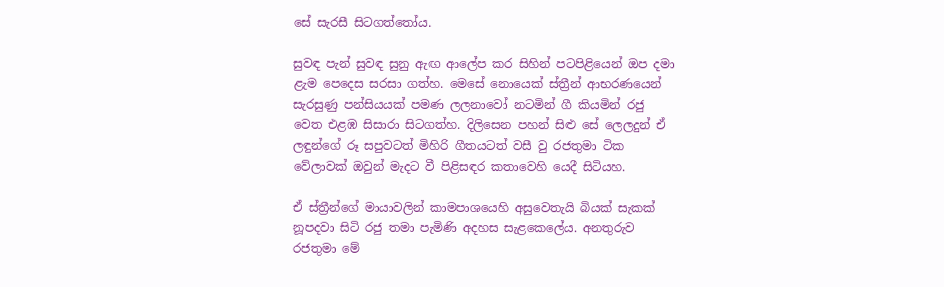සේ සැරසී සිටගත්තෝය.

සුවඳ පැන් සුවඳ සුනු ඇඟ ආලේප කර සිහින් පටපිළියෙන් ඔප දමා ළැම පෙදෙස සරසා ගත්හ. මෙසේ නොයෙක්‌ ස්‌ත්‍රීන් ආභරණයෙන් සැරසුණු පන්සියයක්‌ පමණ ලලනාවෝ නටමින් ගී කියමින් රජු වෙත එළඹ සිසාරා සිටගත්හ. දිලිසෙන පහන් සිළු සේ ලෙලදුන් ඒ ලඳුන්ගේ රූ සපුවටත් මිහිරි ගීතයටත් වසී වු රජතුමා ටික වේලාවක්‌ ඔවුන් මැදට වී පිළිසඳර කතාවෙහි යෙදී සිටියහ.

ඒ ස්‌ත්‍රීන්ගේ මායාවලින් කාමපාශයෙහි අසුවෙතැයි බියක්‌ සැකක්‌ නූපදවා සිටි රජු තමා පැමිණි අදහස සැළකෙලේය. අනතුරුව රජතුමා මේ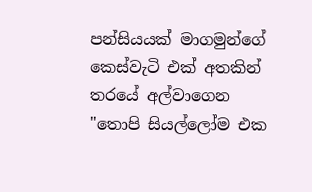පන්සියයක්‌ මාගමුන්ගේ කෙස්‌වැටි එක්‌ අතකින් තරයේ අල්වාගෙන "තොපි සියල්ලෝම එක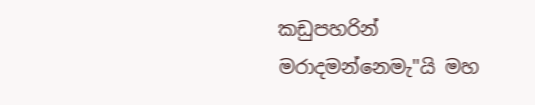කඩුපහරින් මරාදමන්නෙමැ"යි මහ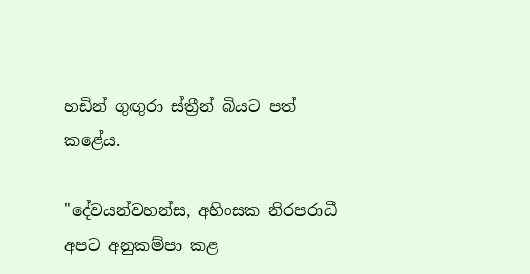හඩින් ගුඟුරා ස්‌ත්‍රීන් බියට පත් කළේය.

"දේවයන්වහන්ස, අහිංසක නිරපරාධී අපට අනුකම්පා කළ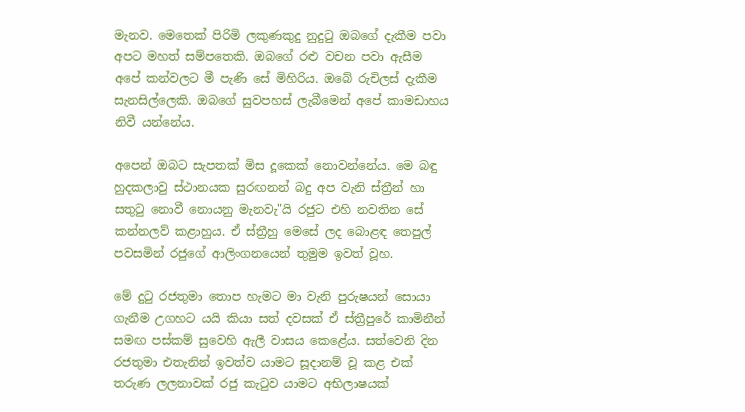මැනව. මෙතෙක්‌ පිරිමි ලකුණකුදු නුදුටු ඔබගේ දැකීම පවා අපට මහත් සම්පතෙකි. ඔබගේ රළු වචන පවා ඇසීම අපේ කන්වලට මී පැණි සේ මිහිරිය. ඔබේ රුචිලස්‌ දැකීම සැනසිල්ලෙකි. ඔබගේ සුවපහස්‌ ලැබීමෙන් අපේ කාමඩාහය නිවී යන්නේය.

අපෙන් ඔබට සැපතක්‌ මිස දූකෙක්‌ නොවන්නේය. මෙ බඳු හුදකලාවු ස්‌ථානයක සුරඟනන් බදු අප වැනි ස්‌ත්‍රීන් හා සතුටු නොවී නොයනු මැනවැ"යි රජුට එහි නවතින සේ කන්නලව් කළාහුය. ඒ ස්‌ත්‍රීහු මෙසේ ලද බොළඳ තෙපුල් පවසමින් රජුගේ ආලිංගනයෙන් තුමුම ඉවත් වූහ.

මේ දුටු රජතුමා තොප හැමට මා වැනි පුරුෂයන් සොයා ගැනීම උගහට යයි කියා සත් දවසක්‌ ඒ ස්‌ත්‍රීපුරේ කාමිනීන් සමඟ පස්‌කම් සුවෙහි ඇලී වාසය කෙළේය. සත්වෙනි දින රජතුමා එතැනින් ඉවත්ව යාමට සූදානම් වූ කළ එක්‌ තරුණ ලලනාවක්‌ රජු කැටුව යාමට අභිලාෂයක්‌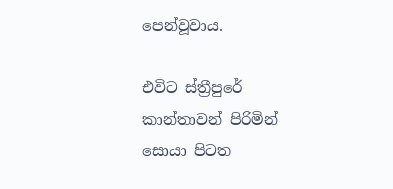පෙන්වූවාය.

එවිට ස්‌ත්‍රීපුරේ කාන්තාවන් පිරිමින් සොයා පිටත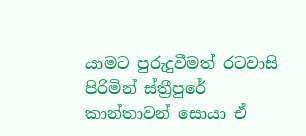යාමට පුරුදුවීමත් රටවාසි පිරිමින් ස්‌ත්‍රීපුරේ කාන්තාවන් සොයා ඒ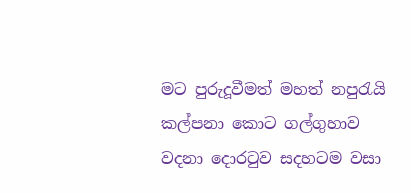මට පුරුදූවීමත් මහත් නපුරැයි කල්පනා කොට ගල්ගුහාව වදනා දොරටුව සදහටම වසා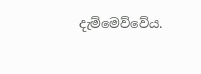දැම්මෙව්වේය.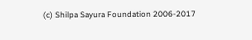(c) Shilpa Sayura Foundation 2006-2017